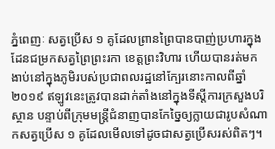ភ្នំពេញៈ សត្វប្រើស ១ គូដែលព្រានព្រៃបានបាញ់ប្រហារក្នុងដែនជម្រកសត្វព្រៃព្រះរកា ខេត្តព្រះវិហារ ហើយបានរត់មកងាប់នៅក្នុងភូមិរបស់ប្រជាពលរដ្ឋនៅក្បែរនោះកាលពីឆ្នាំ ២០១៩ ឥឡូវនេះត្រូវបានដាក់តាំងនៅក្នុងទីស្ដីការក្រសួងបរិស្ថាន បន្ទាប់ពីក្រុមមន្ត្រីជំនាញបានកែច្នៃឲ្យក្លាយជារូបសំណាកសត្វប្រើស ១ គូដែលមើលទៅដូចជាសត្វប្រើសរស់ពិតៗ។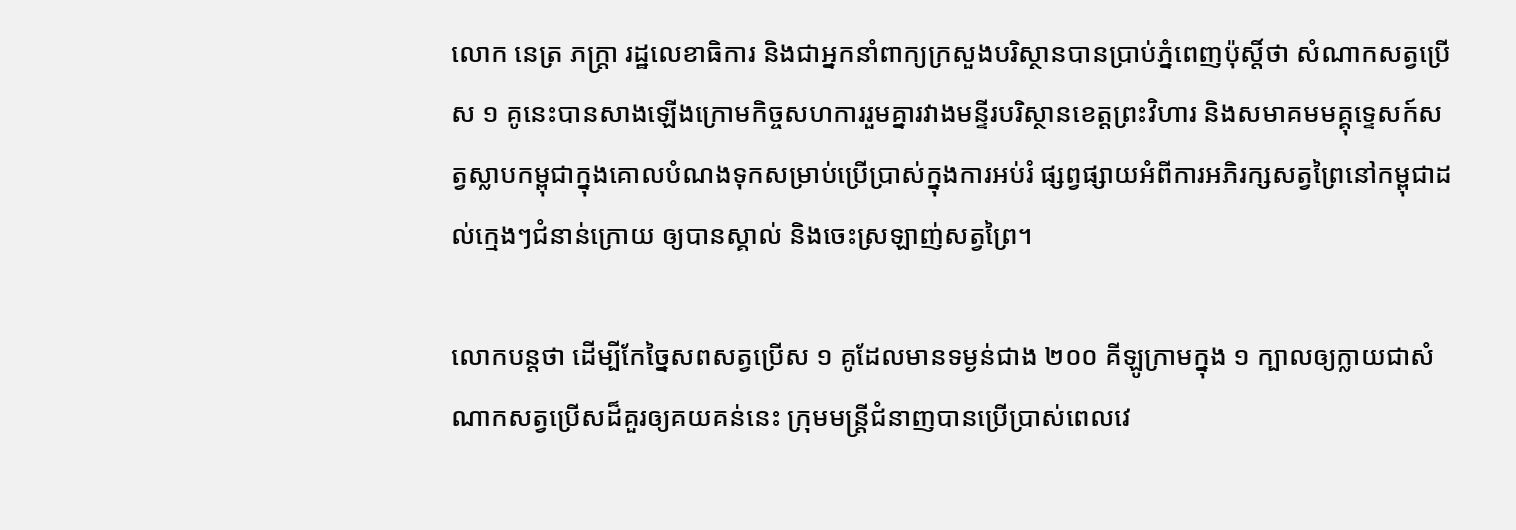លោក នេត្រ ភក្ត្រា រដ្ឋលេខាធិការ និងជាអ្នកនាំពាក្យក្រសួងបរិស្ថានបានប្រាប់ភ្នំពេញប៉ុស្តិ៍ថា សំណាកសត្វប្រើស ១ គូនេះបានសាងឡើងក្រោមកិច្ចសហការរួមគ្នារវាងមន្ទីរបរិស្ថានខេត្តព្រះវិហារ និងសមាគមមគ្គុទេ្ទសក៍សត្វស្លាបកម្ពុជាក្នុងគោលបំណងទុកសម្រាប់ប្រើប្រាស់ក្នុងការអប់រំ ផ្សព្វផ្សាយអំពីការអភិរក្សសត្វព្រៃនៅកម្ពុជាដល់ក្មេងៗជំនាន់ក្រោយ ឲ្យបានស្គាល់ និងចេះស្រឡាញ់សត្វព្រៃ។

លោកបន្តថា ដើម្បីកែច្នៃសពសត្វប្រើស ១ គូដែលមានទម្ងន់ជាង ២០០ គីឡូក្រាមក្នុង ១ ក្បាលឲ្យក្លាយជាសំណាកសត្វប្រើសដ៏គួរឲ្យគយគន់នេះ ក្រុមមន្ត្រីជំនាញបានប្រើប្រាស់ពេលវេ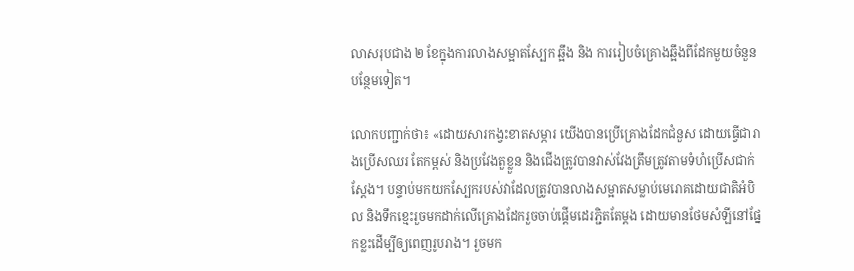លាសរុបជាង ២ ខែក្នុងការលាងសម្អាតស្បែក ឆ្អឹង និង ការរៀបចំគ្រោងឆ្អឹងពីដែកមួយចំនួនបន្ថែមទៀត។

លោកបញ្ជាក់ថា៖ «ដោយសារកង្វះខាតសម្ភារ យើងបានប្រើគ្រោងដែកជំនួស ដោយធ្វើជារាងប្រើសឈរ តែកម្ពស់ និងប្រវែងតួខ្លួន និងជើងត្រូវបានវាស់វែងត្រឹមត្រូវតាមទំហំប្រើសជាក់ស្តែង។ បន្ទាប់មកយកស្បែករបស់វាដែលត្រូវបានលាងសម្អាតសម្លាប់មេរោគដោយជាតិអំបិល និងទឹកខ្មេះរួចមកដាក់លើគ្រោងដែករួចចាប់ផ្តើមដេរភ្ជិតតែម្តង ដោយមានថែមសំឡីនៅផ្នែកខ្លះដើម្បីឲ្យពេញរូបរាង។ រួចមក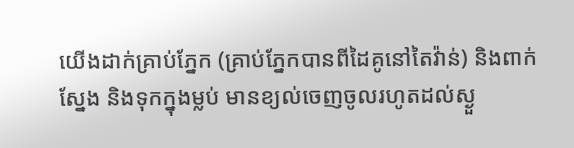យើងដាក់គ្រាប់ភ្នែក (គ្រាប់ភ្នែកបានពីដៃគូនៅតៃវ៉ាន់) និងពាក់ស្នែង និងទុកក្នុងម្លប់ មានខ្យល់ចេញចូលរហូតដល់ស្ងួ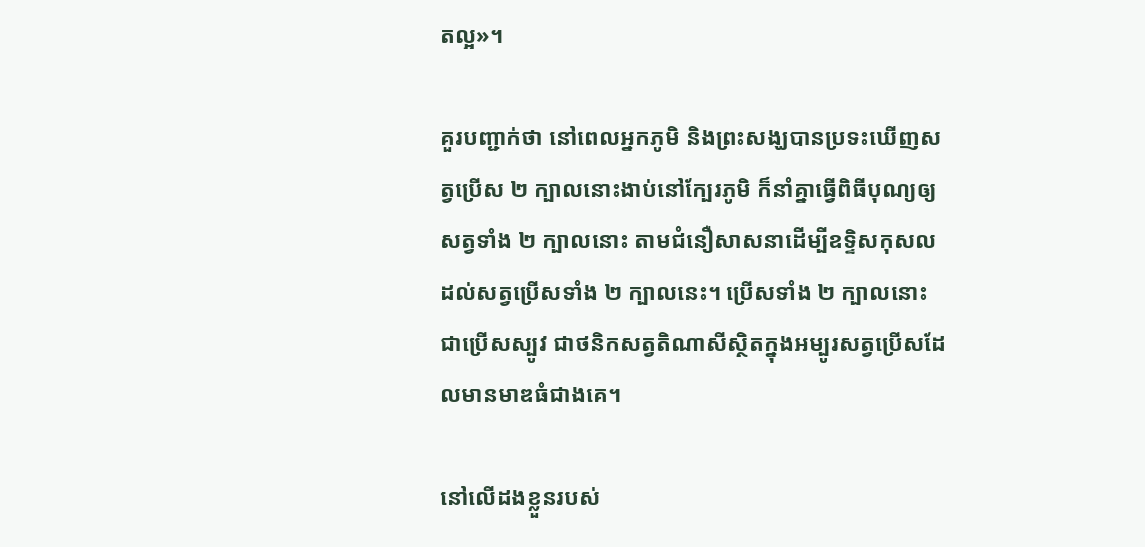តល្អ»។

គួរបញ្ជាក់ថា នៅពេលអ្នកភូមិ និងព្រះសង្ឃបានប្រទះឃើញសត្វប្រើស ២ ក្បាលនោះងាប់នៅក្បែរភូមិ ក៏នាំគ្នាធ្វើពិធីបុណ្យឲ្យសត្វទាំង ២ ក្បាលនោះ តាមជំនឿសាសនាដើម្បីឧទ្ទិសកុសលដល់សត្វប្រើសទាំង ២ ក្បាលនេះ។ ប្រើសទាំង ២ ក្បាលនោះជាប្រើសស្បូវ ជាថនិកសត្វតិណាសីស្ថិតក្នុងអម្បូរសត្វប្រើសដែលមានមាឌធំជាងគេ។

នៅលើដងខ្លួនរបស់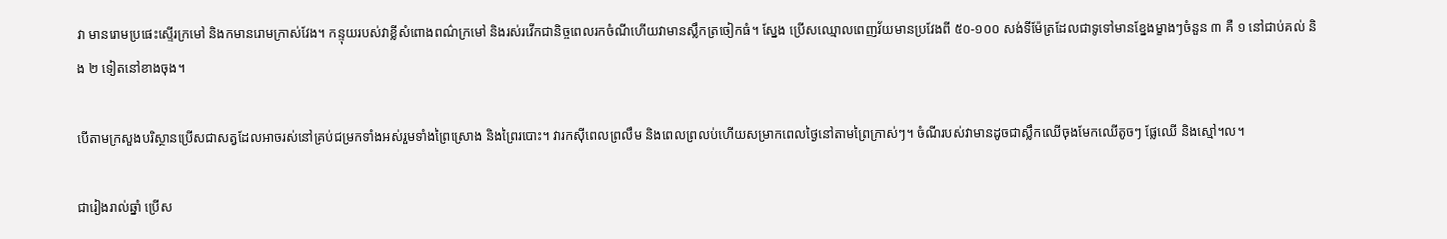វា មានរោមប្រផេះស្ទើរក្រមៅ និងកមានរោមក្រាស់វែង។ កន្ទុយរបស់វាខ្លីសំពោងពណ៌ក្រមៅ និងរស់រវើកជានិច្ចពេលរកចំណីហើយវាមានស្លឹកត្រចៀកធំ។ ស្នែង ប្រើសឈ្មោលពេញវ័យមានប្រវែងពី ៥០-១០០ សង់ទីម៉ែត្រដែលជាទូទៅមានខ្នែងម្ខាងៗចំនួន ៣ គឺ ១ នៅជាប់គល់ និង ២ ទៀតនៅខាងចុង។

បើតាមក្រសួងបរិស្ថានប្រើសជាសត្វដែលអាចរស់នៅគ្រប់ជម្រកទាំងអស់រួមទាំងព្រៃស្រោង និងព្រៃរបោះ។ វារកស៊ីពេលព្រលឹម និងពេលព្រលប់ហើយសម្រាកពេលថ្ងៃនៅតាមព្រៃក្រាស់ៗ។ ចំណីរបស់វាមានដូចជាស្លឹកឈើចុងមែកឈើតូចៗ ផ្លែឈើ និងស្មៅ។ល។

ជារៀងរាល់ឆ្នាំ ប្រើស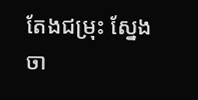តែងជម្រុះ ស្នែងចា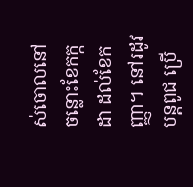ស់ចោលនៅចន្លោះខែកក្កដា ដល់ខែកញ្ញា។ នៅរដូវបន្តពូជ ប្រើ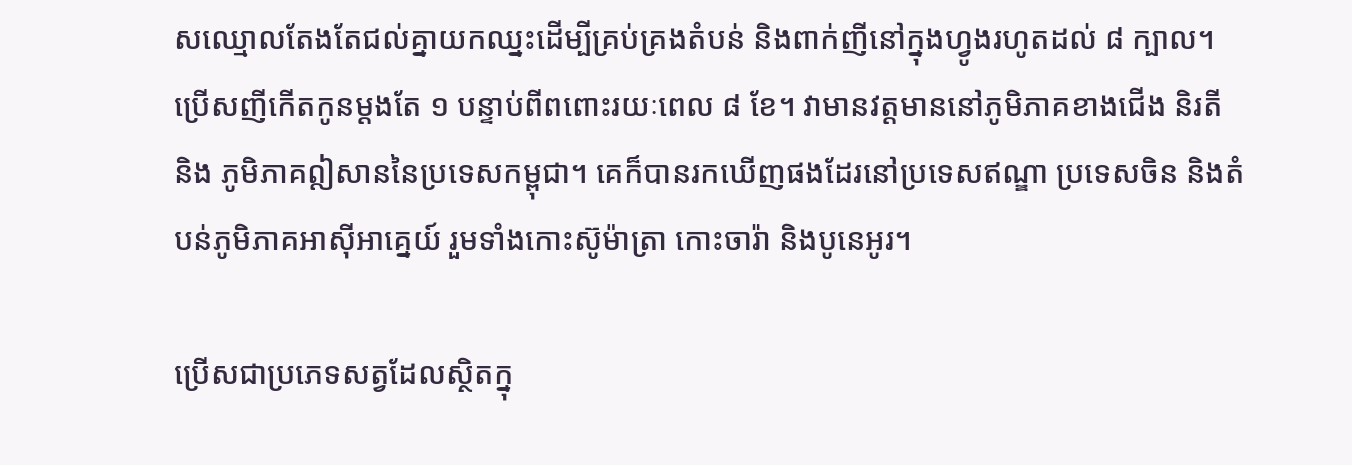សឈ្មោលតែងតែជល់គ្នាយកឈ្នះដើម្បីគ្រប់គ្រងតំបន់ និងពាក់ញីនៅក្នុងហ្វូងរហូតដល់ ៨ ក្បាល។ ប្រើសញីកើតកូនម្ដងតែ ១ បន្ទាប់ពីពពោះរយៈពេល ៨ ខែ។ វាមានវត្តមាននៅភូមិភាគខាងជើង និរតី និង ភូមិភាគឦសាននៃប្រទេសកម្ពុជា។ គេក៏បានរកឃើញផងដែរនៅប្រទេសឥណ្ឌា ប្រទេសចិន និងតំបន់ភូមិភាគអាស៊ីអាគ្នេយ៍ រួមទាំងកោះស៊ូម៉ាត្រា កោះចារ៉ា និងបូនេអូរ។

ប្រើសជាប្រភេទសត្វដែលស្ថិតក្នុ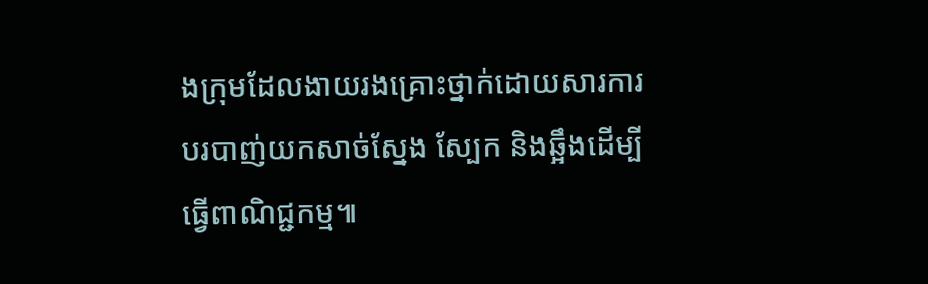ងក្រុមដែលងាយរងគ្រោះថ្នាក់ដោយសារការបរបាញ់យកសាច់ស្នែង ស្បែក និងឆ្អឹងដើម្បី ធ្វើពាណិជ្ជកម្ម៕